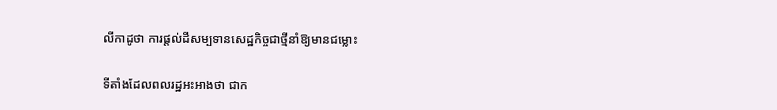លីកាដូថា ការផ្ដល់ដីសម្បទានសេដ្ឋកិច្ចជាថ្មីនាំឱ្យមានជម្លោះ

ទីតាំងដែលពលរដ្ឋអះអាងថា ជាក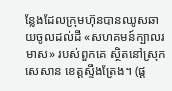ន្លែងដែលក្រុមហ៊ុនបានឈូសឆាយចូលដល់ដី «សហគមន៍ក្បាលរមាស» របស់ពួកគេ ស្ថិតនៅស្រុកសេសាន ខេត្តស្ទឹងត្រែង។ (ផ្ដ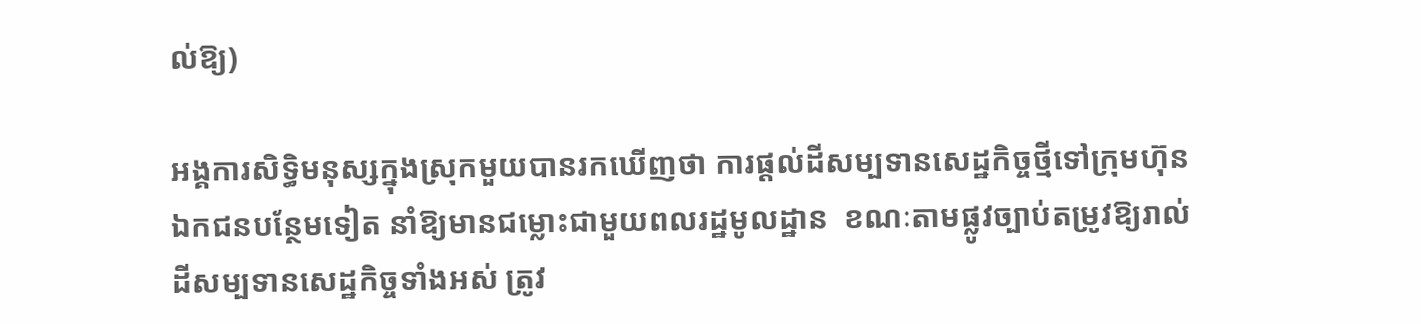ល់ឱ្យ)

អង្គការសិទ្ធិមនុស្សក្នុងស្រុកមួយបានរកឃើញថា ការផ្ដល់ដីសម្បទានសេដ្ឋកិច្ចថ្មីទៅក្រុមហ៊ុនឯកជនបន្ថែមទៀត នាំឱ្យមានជម្លោះជាមួយពលរដ្ឋមូលដ្ឋាន  ខណៈតាមផ្លូវច្បាប់តម្រូវឱ្យរាល់ដីសម្បទានសេដ្ឋកិច្ចទាំងអស់ ត្រូវ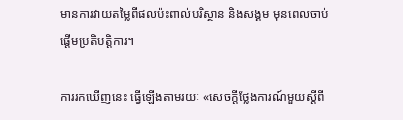មានការវាយតម្លៃពីផលប៉ះពាល់បរិស្ថាន និងសង្គម មុនពេលចាប់ផ្ដើមប្រតិបត្តិការ។

ការរកឃើញនេះ ធ្វើឡើងតាមរយៈ «សេចក្តីថ្លែងការណ៍មួយស្តីពី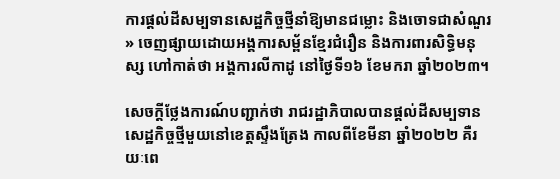ការផ្ដល់ដីសម្បទានសេដ្ឋកិច្ចថ្មីនាំឱ្យមានជម្លោះ និងចោទជាសំណួរ» ចេញផ្សាយដោយអង្គការសម្ព័នខ្មែរជំរឿន និងការពារសិទ្ធិមនុស្ស ហៅកាត់ថា អង្គការលីកាដូ នៅថ្ងៃទី១៦ ខែមករា ឆ្នាំ២០២៣។

សេចក្តីថ្លែងការណ៍បញ្ជាក់ថា រាជរដ្ឋាភិបាលបានផ្ដល់ដីសម្បទានសេដ្ឋកិច្ចថ្មីមួយនៅខេត្តស្ទឹងត្រែង កាលពីខែមីនា ឆ្នាំ២០២២ គឺរយៈពេ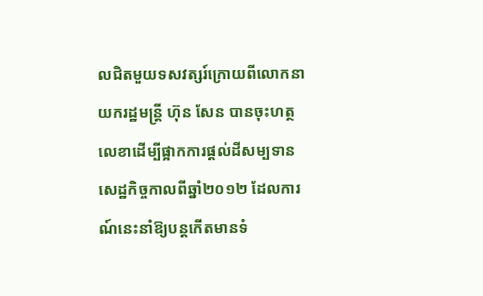លជិតមួយទសវត្សរ៍ក្រោយពីលោកនាយករដ្ឋមន្ត្រី ហ៊ុន សែន បានចុះហត្ថលេខាដើម្បីផ្អាកការផ្ដល់ដីសម្បទានសេដ្ឋកិច្ចកាលពីឆ្នាំ២០១២ ដែលការណ៍នេះនាំឱ្យបន្តកើតមានទំ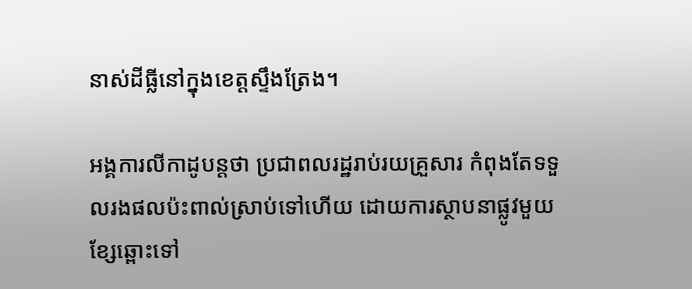នាស់ដីធ្លីនៅក្នុងខេត្តស្ទឹងត្រែង។

អង្គការលីកាដូបន្តថា ប្រជាពលរដ្ឋរាប់រយគ្រួសារ កំពុងតែទទួលរងផលប៉ះពាល់ស្រាប់ទៅហើយ ដោយការស្ថាបនាផ្លូវមួយខ្សែឆ្ពោះទៅ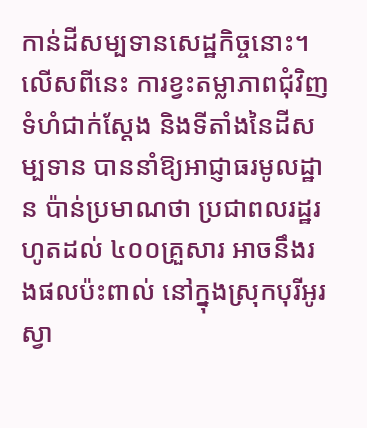កាន់ដីសម្បទានសេដ្ឋកិច្ចនោះ។ លើសពីនេះ ការខ្វះតម្លាភាពជុំវិញទំហំជាក់ស្ដែង និងទីតាំងនៃដីសម្បទាន បាននាំឱ្យអាជ្ញាធរមូលដ្ឋាន ប៉ាន់ប្រមាណថា ប្រជាពលរដ្ឋរហូតដល់ ៤០០គ្រួសារ អាចនឹងរងផលប៉ះពាល់ នៅក្នុងស្រុកបុរីអូរស្វា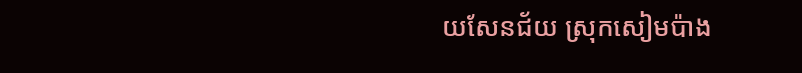យសែនជ័យ ស្រុកសៀមប៉ាង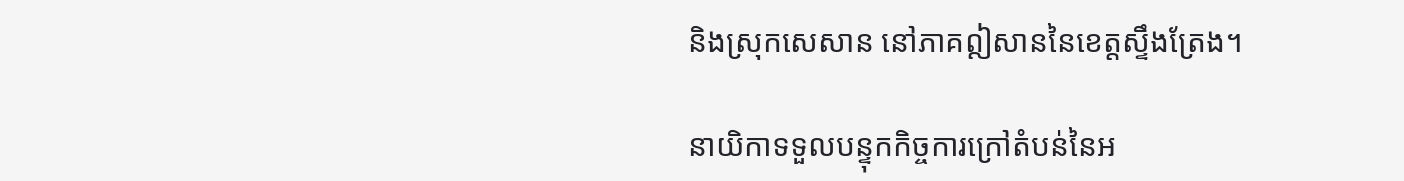និងស្រុកសេសាន នៅភាគឦសាននៃខេត្តស្ទឹងត្រែង។

នាយិកាទទួលបន្ទុកកិច្ចការក្រៅតំបន់នៃអ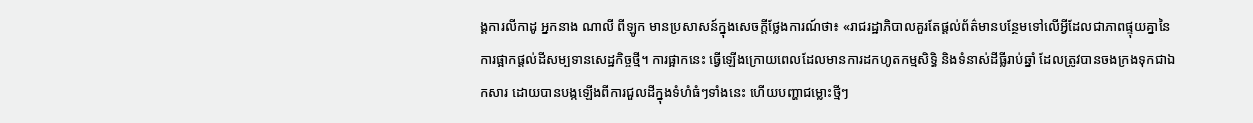ង្គការលីកាដូ អ្នកនាង ណាលី ពីឡូក មានប្រសាសន៍ក្នុងសេចក្តីថ្លែងការណ៍ថា៖ «រាជរដ្ឋាភិបាលគួរតែផ្ដល់ព័ត៌មានបន្ថែមទៅលើអ្វីដែលជាភាពផ្ទុយគ្នានៃការផ្អាកផ្ដល់ដីសម្បទានសេដ្ឋកិច្ចថ្មី។ ការផ្អាកនេះ ធ្វើឡើងក្រោយពេលដែលមានការដកហូតកម្មសិទ្ធិ និងទំនាស់ដីធ្លីរាប់ឆ្នាំ ដែលត្រូវបានចងក្រងទុកជាឯកសារ ដោយបានបង្កឡើងពីការជួលដីក្នុងទំហំធំៗទាំងនេះ ហើយបញ្ហាជម្លោះថ្មីៗ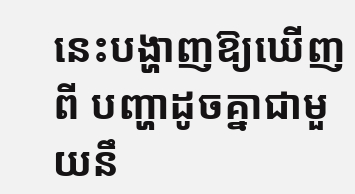នេះបង្ហាញឱ្យឃើញពី បញ្ហាដូចគ្នាជាមួយនឹ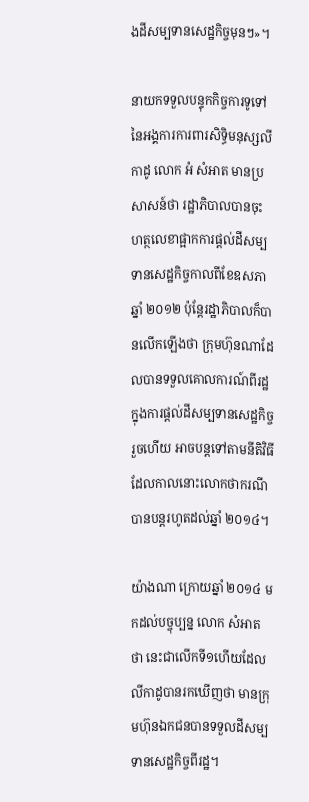ងដីសម្បទានសេដ្ឋកិច្ចមុនៗ»។

នាយកទទួលបន្ទុកកិច្ចការទូទៅ នៃអង្គការការពារសិទ្ធិមនុស្សលីកាដូ លោក អំ សំអាត មានប្រសាសន៍ថា រដ្ឋាភិបាលបានចុះហត្ថលេខាផ្អាកការផ្តល់ដីសម្បទានសេដ្ឋកិច្ចកាលពីខែឧសភា ឆ្នាំ ២០១២ ប៉ុន្តែរដ្ឋាភិបាលក៏បានលើកឡើងថា ក្រុមហ៊ុនណាដែលបានទទួលគោលការណ៍ពីរដ្ឋក្នុងការផ្តល់ដីសម្បទានសេដ្ឋកិច្ចរួចហើយ អាចបន្តទៅតាមនីតិវិធី ដែលកាលនោះលោកថាករណីបានបន្តរហូតដល់ឆ្នាំ ២០១៤។

យ៉ាងណា ក្រោយឆ្នាំ ២០១៤ មកដល់បច្ចុប្បន្ន លោក សំអាត ថា នេះជាលើកទី១ហើយដែលលីកាដូបានរកឃើញថា មានក្រុមហ៊ុនឯកជនបានទទួលដីសម្បទានសេដ្ឋកិច្ចពីរដ្ឋ។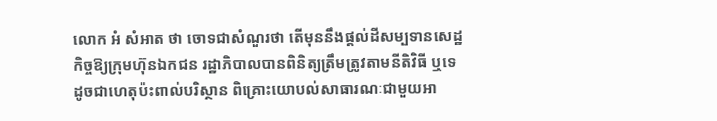លោក អំ សំអាត ថា ចោទជាសំណួរថា តើមុននឹងផ្តល់ដីសម្បទានសេដ្ឋកិច្ចឱ្យក្រុមហ៊ុនឯកជន រដ្ឋាភិបាលបានពិនិត្យត្រឹមត្រូវតាមនីតិវិធី ឬទេ ដូចជាហេតុប៉ះពាល់បរិស្ថាន ពិគ្រោះយោបល់សាធារណៈជាមួយអា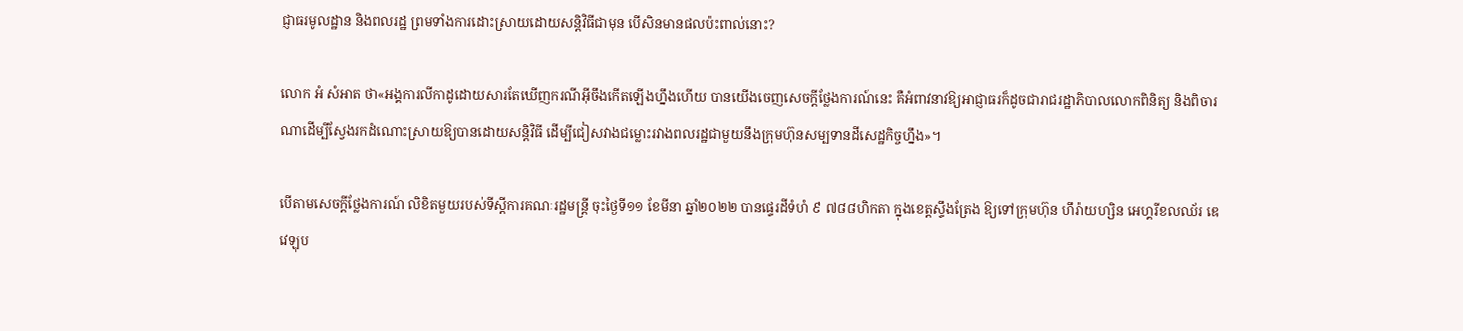ជ្ញាធរមូលដ្ឋាន និងពលរដ្ឋ ព្រមទាំងការដោះស្រាយដោយសន្តិវិធីជាមុន បើសិនមានផលប៉ះពាល់នោះ?

លោក អំ សំអាត ថា«អង្គការលីកាដូដោយសារតែឃើញករណីអ៊ីចឹងកើតឡើងហ្នឹងហើយ បានយើងចេញសេចក្តីថ្លែងការណ៍នេះ គឺអំពាវនាវឱ្យអាជ្ញាធរក៏ដូចជារាជរដ្ឋាភិបាលលោកពិនិត្យ និងពិចារណាដើម្បីស្វែងរកដំណោះស្រាយឱ្យបានដោយសន្តិវិធី ដើម្បីជៀសវាងជម្លោះរវាងពលរដ្ឋជាមួយនឹងក្រុមហ៊ុនសម្បទានដីសេដ្ឋកិច្ចហ្នឹង»។

បើតាមសេចក្តីថ្លែងការណ៍ លិខិតមួយរបស់ទីស្ដីការគណៈរដ្ឋមន្ត្រី ចុះថ្ងៃទី១១ ខែមីនា ឆ្នាំ២០២២ បានផ្ទេរដីទំហំ ៩ ៧៨៨ហិកតា ក្នុងខេត្តស្ទឹងត្រែង ឱ្យទៅក្រុមហ៊ុន ហឹរ៉ាយហ្សិន អេហ្គរីខលឈ័រ ឌេវេឡុប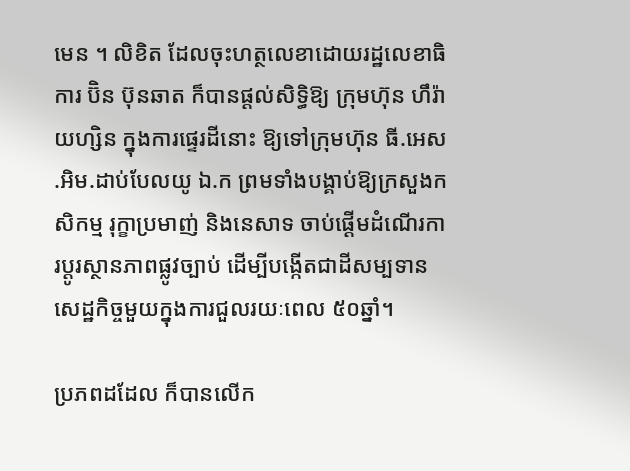មេន ។ លិខិត ដែលចុះហត្ថលេខាដោយរដ្ឋលេខាធិការ ប៊ិន ប៊ុនឆាត ក៏បានផ្ដល់សិទ្ធិឱ្យ ក្រុមហ៊ុន ហឹរ៉ាយហ្សិន ក្នុងការផ្ទេរដីនោះ ឱ្យទៅក្រុមហ៊ុន ធី.អេស.អិម.ដាប់បែលយូ ឯ.ក ព្រមទាំងបង្គាប់ឱ្យក្រសួងកសិកម្ម រុក្ខាប្រមាញ់ និងនេសាទ ចាប់ផ្ដើមដំណើរការប្ដូរស្ថានភាពផ្លូវច្បាប់ ដើម្បីបង្កើតជាដីសម្បទានសេដ្ឋកិច្ចមួយក្នុងការជួលរយៈពេល ៥០ឆ្នាំ។

ប្រភពដដែល ក៏បានលើក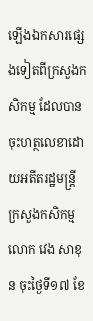ឡើងឯកសារផ្សេងទៀតពីក្រសួងកសិកម្ម ដែលបានចុះហត្ថលេខាដោយអតីតរដ្ឋមន្ត្រីក្រសួងកសិកម្ម លោក វេង សាខុន ចុះថ្ងៃទី១៧ ខែ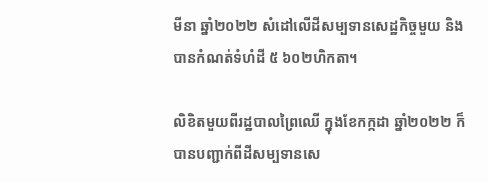មីនា ឆ្នាំ២០២២ សំដៅលើដីសម្បទានសេដ្ឋកិច្ចមួយ និងបានកំណត់ទំហំដី ៥ ៦០២ហិកតា។

លិខិតមួយពីរដ្ឋបាលព្រៃឈើ ក្នុងខែកក្កដា ឆ្នាំ២០២២ ក៏បានបញ្ជាក់ពីដីសម្បទានសេ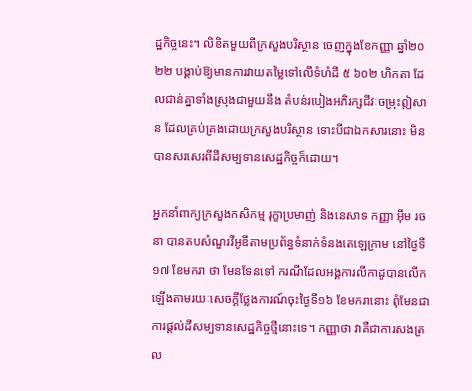ដ្ឋកិច្ចនេះ។ លិខិតមួយពីក្រសួងបរិស្ថាន ចេញក្នុងខែកញ្ញា ឆ្នាំ២០២២ បង្គាប់ឱ្យមានការវាយតម្លៃទៅលើទំហំដី ៥ ៦០២ ហិកតា ដែលជាន់គ្នាទាំងស្រុងជាមួយនឹង តំបន់របៀងអភិរក្សជីវៈចម្រុះឦសាន ដែលគ្រប់គ្រងដោយក្រសួងបរិស្ថាន ទោះបីជាឯកសារនោះ មិនបានសរសេរពីដីសម្បទានសេដ្ឋកិច្ចក៏ដោយ។

អ្នកនាំពាក្យក្រសួងកសិកម្ម រុក្ខាប្រមាញ់ និងនេសាទ កញ្ញា អ៊ឹម រចនា បានតបសំណួរវីអូឌីតាមប្រព័ន្ធទំនាក់ទំនងតេឡេក្រាម នៅថ្ងៃទី១៧ ខែមករា ថា មែនទែនទៅ ករណីដែលអង្គការលីកាដូបានលើកឡើងតាមរយៈសេចក្ដីថ្លែងការណ៍ចុះថ្ងៃទី១៦ ខែមករានោះ ពុំមែនជាការផ្ដល់ដីសម្បទានសេដ្ឋកិច្ចថ្មីនោះទេ។ កញ្ញាថា វាគឺជាការសងត្រល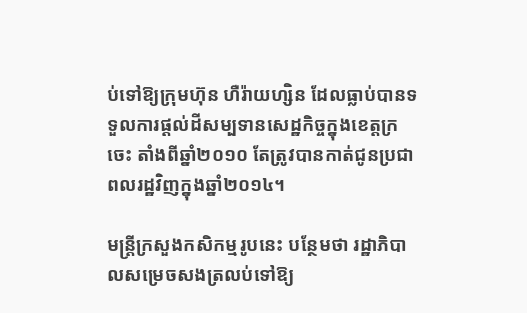ប់ទៅឱ្យក្រុមហ៊ុន ហឺរ៉ាយហ្សិន ដែលធ្លាប់បានទទួលការផ្ដល់ដីសម្បទានសេដ្ឋកិច្ចក្នុងខេត្តក្រចេះ តាំងពីឆ្នាំ២០១០ តែត្រូវបានកាត់ជូនប្រជាពលរដ្ឋវិញក្នុងឆ្នាំ២០១៤។

មន្ត្រីក្រសួងកសិកម្មរូបនេះ បន្ថែមថា រដ្ឋាភិបាលសម្រេចសងត្រលប់ទៅឱ្យ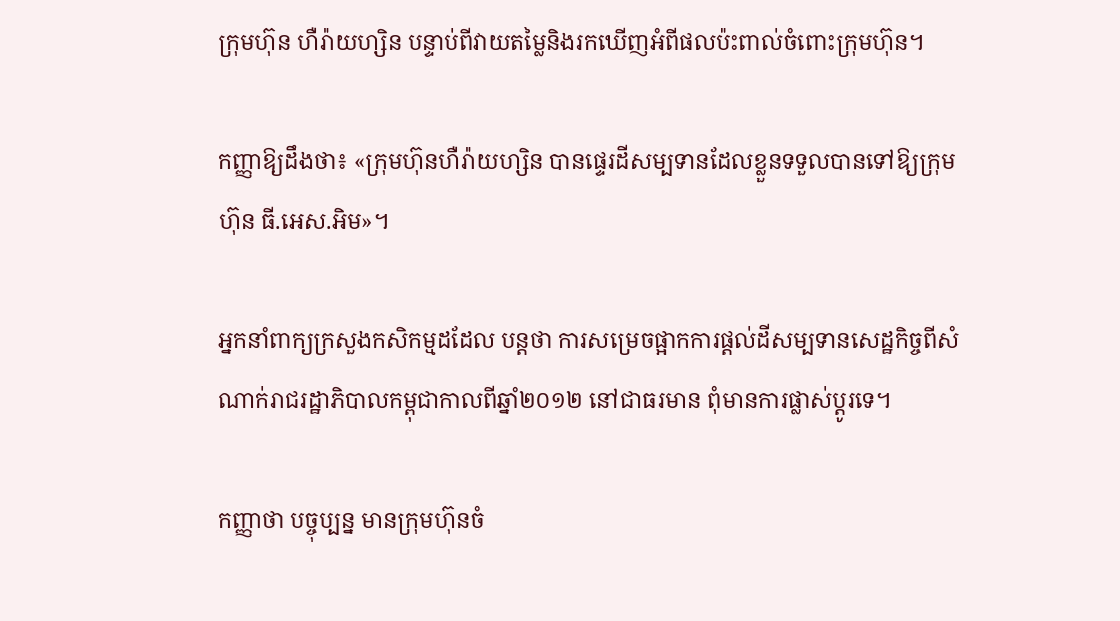ក្រុមហ៊ុន ហឺរ៉ាយហ្សិន បន្ទាប់ពីវាយតម្លៃនិងរកឃើញអំពីផលប៉ះពាល់ចំពោះក្រុមហ៊ុន។

កញ្ញាឱ្យដឹងថា៖ «ក្រុមហ៊ុនហឺរ៉ាយហ្សិន បានផ្ទេរដីសម្បទានដែលខ្លួនទទួលបានទៅឱ្យក្រុមហ៊ុន ធី.អេស.អិម»។

អ្នកនាំពាក្យក្រសួងកសិកម្មដដែល បន្តថា ការសម្រេចផ្អាកការផ្ដល់ដីសម្បទានសេដ្ឋកិច្ចពីសំណាក់រាជរដ្ឋាភិបាលកម្ពុជាកាលពីឆ្នាំ២០១២ នៅជាធរមាន ពុំមានការផ្លាស់ប្ដូរទេ។

កញ្ញាថា បច្ចុប្បន្ន មានក្រុមហ៊ុនចំ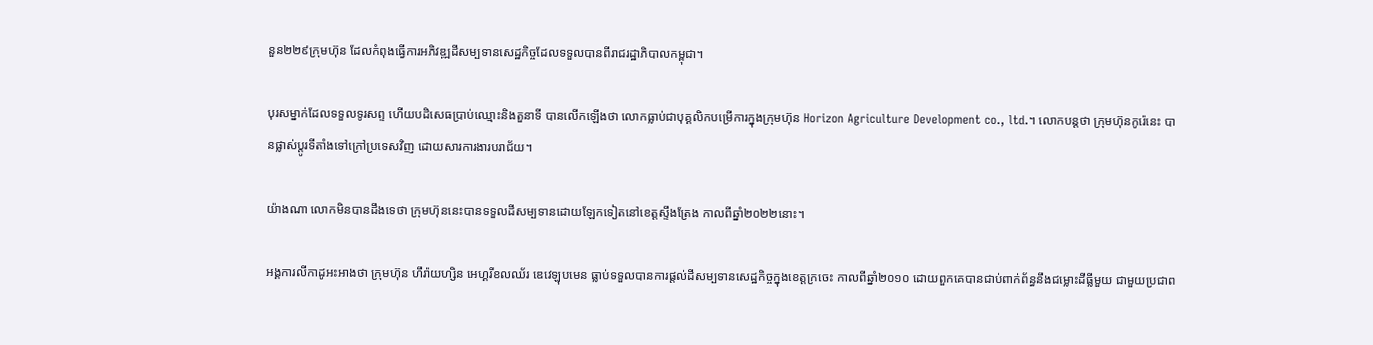នួន២២៩ក្រុមហ៊ុន ដែលកំពុងធ្វើការអភិវឌ្ឍដីសម្បទានសេដ្ឋកិច្ចដែលទទួលបានពីរាជរដ្ឋាភិបាលកម្ពុជា។

បុរសម្នាក់ដែលទទួលទូរសព្ទ ហើយបដិសេធប្រាប់ឈ្មោះនិងតួនាទី បានលើកឡើងថា លោកធ្លាប់ជាបុគ្គលិកបម្រើការក្នុងក្រុមហ៊ុន Horizon Agriculture Development co., ltd.។ លោកបន្តថា ក្រុមហ៊ុនកូរ៉េនេះ បានផ្លាស់ប្តូរទីតាំងទៅក្រៅប្រទេសវិញ ដោយសារការងារបរាជ័យ។

យ៉ាងណា លោកមិនបានដឹងទេថា ក្រុមហ៊ុននេះបានទទួលដីសម្បទានដោយឡែកទៀតនៅខេត្តស្ទឹងត្រែង កាលពីឆ្នាំ២០២២នោះ។

អង្គការលីកាដូអះអាងថា ក្រុមហ៊ុន ហឹរ៉ាយហ្សិន អេហ្គរីខលឈ័រ ឌេវេឡុបមេន ធ្លាប់ទទួលបានការផ្ដល់ដីសម្បទានសេដ្ឋកិច្ចក្នុងខេត្តក្រចេះ កាលពីឆ្នាំ២០១០ ដោយពួកគេបានជាប់ពាក់ព័ន្ធនឹងជម្លោះដីធ្លីមួយ ជាមួយប្រជាព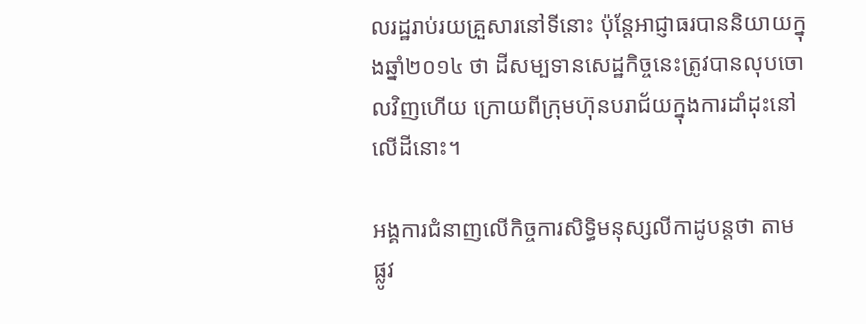លរដ្ឋរាប់រយគ្រួសារនៅទីនោះ ប៉ុន្តែអាជ្ញាធរបាននិយាយក្នុងឆ្នាំ២០១៤ ថា ដីសម្បទានសេដ្ឋកិច្ចនេះត្រូវបានលុបចោលវិញហើយ ក្រោយពីក្រុមហ៊ុនបរាជ័យក្នុងការដាំដុះនៅលើដីនោះ។

អង្គការជំនាញលើកិច្ចការសិទ្ធិមនុស្សលីកាដូបន្តថា តាមផ្លូវ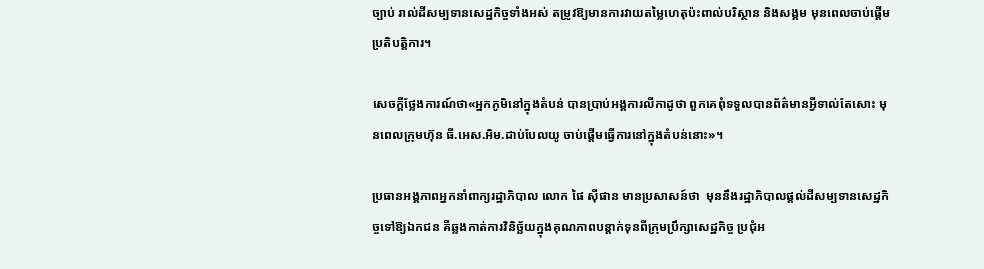ច្បាប់ រាល់ដីសម្បទានសេដ្ឋកិច្ចទាំងអស់ តម្រូវឱ្យមានការវាយតម្លៃហេតុប៉ះពាល់បរិស្ថាន និងសង្គម មុនពេលចាប់ផ្ដើមប្រតិបត្តិការ។

សេចក្តីថ្លែងការណ៍ថា«អ្នកភូមិនៅក្នុងតំបន់ បានប្រាប់អង្គការលីកាដូថា ពួកគេពុំទទួលបានព័ត៌មានអ្វីទាល់តែសោះ មុនពេលក្រុមហ៊ុន ធី.អេស.អិម.ដាប់បែលយូ ចាប់ផ្ដើមធ្វើការនៅក្នុងតំបន់នោះ»។

ប្រធានអង្គភាពអ្នកនាំពាក្យរដ្ឋាភិបាល លោក ផៃ ស៊ីផាន មានប្រសាសន៍ថា  មុននឹងរដ្ឋាភិបាលផ្តល់ដីសម្បទានសេដ្ឋកិច្ចទៅឱ្យឯកជន គឺឆ្លងកាត់ការវិនិច្ឆ័យក្នុងគុណភាពបន្ដាក់ទុនពីក្រុមប្រឹក្សាសេដ្ឋកិច្ច ប្រជុំអ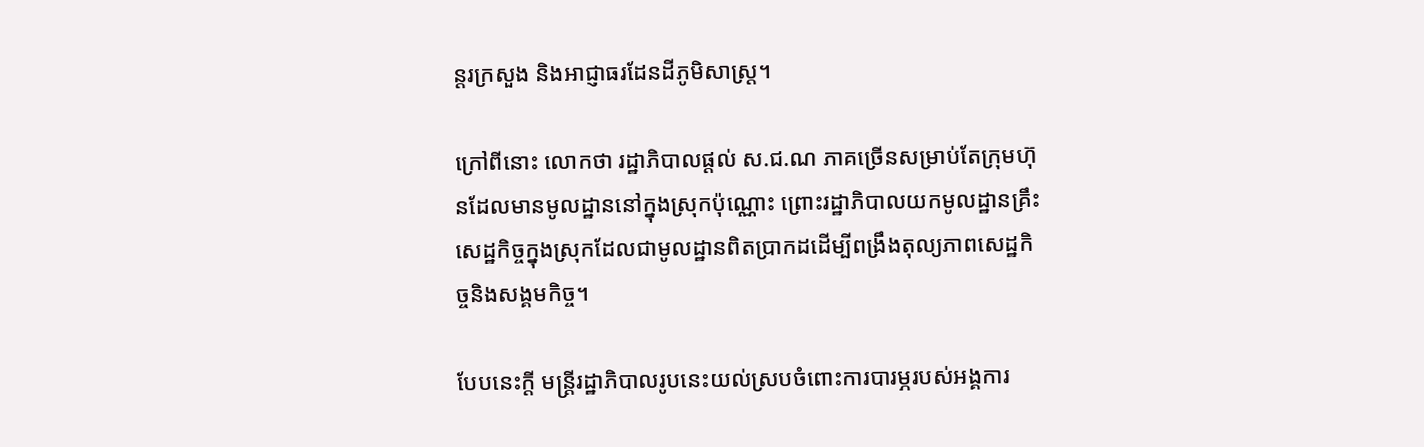ន្តរក្រសួង និងអាជ្ញាធរដែនដីភូមិសាស្ត្រ។

ក្រៅពីនោះ លោកថា រដ្ឋាភិបាលផ្តល់ ស.ជ.ណ ភាគច្រើនសម្រាប់តែក្រុមហ៊ុនដែលមានមូលដ្ឋាននៅក្នុងស្រុកប៉ុណ្ណោះ ព្រោះរដ្ឋាភិបាលយកមូលដ្ឋានគ្រឹះសេដ្ឋកិច្ចក្នុងស្រុកដែលជាមូលដ្ឋានពិតប្រាកដដើម្បីពង្រឹងតុល្យភាពសេដ្ឋកិច្ចនិងសង្គមកិច្ច។

បែបនេះក្តី មន្ត្រីរដ្ឋាភិបាលរូបនេះយល់ស្របចំពោះការបារម្ភរបស់អង្គការ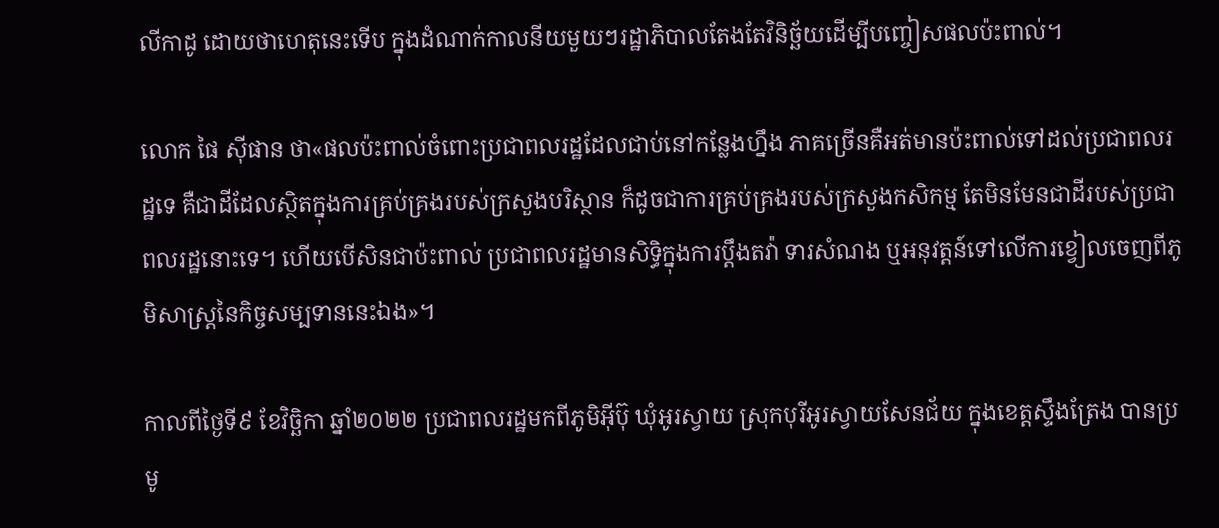លីកាដូ ដោយថាហេតុនេះទើប ក្នុងដំណាក់កាលនីយមួយៗរដ្ឋាភិបាលតែងតែវិនិច្ឆ័យដើម្បីបញ្ចៀសផលប៉ះពាល់។

លោក ផៃ ស៊ីផាន ថា«ផលប៉ះពាល់ចំពោះប្រជាពលរដ្ឋដែលជាប់នៅកន្លែងហ្នឹង ភាគច្រើនគឺអត់មានប៉ះពាល់ទៅដល់ប្រជាពលរដ្ឋទេ គឺជាដីដែលស្ថិតក្នុងការគ្រប់គ្រងរបស់ក្រសួងបរិស្ថាន ក៏ដូចជាការគ្រប់គ្រងរបស់ក្រសួងកសិកម្ម តែមិនមែនជាដីរបស់ប្រជាពលរដ្ឋនោះទេ។ ហើយបើសិនជាប៉ះពាល់ ប្រជាពលរដ្ឋមានសិទ្ធិក្នុងការប្តឹងតវ៉ា ទារសំណង ឬអនុវត្តន៍ទៅលើការខ្វៀលចេញពីភូមិសាស្រ្តនៃកិច្ចសម្បទាននេះឯង»។

កាលពីថ្ងៃទី៩ ខែវិច្ឆិកា ឆ្នាំ២០២២ ប្រជាពលរដ្ឋមកពីភូមិអ៊ីប៊ុ ឃុំអូរស្វាយ ស្រុកបុរីអូរស្វាយសែនជ័យ ក្នុងខេត្តស្ទឹងត្រែង បានប្រមូ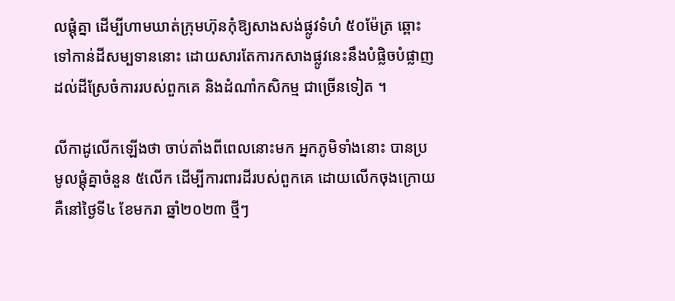លផ្ដុំគ្នា ដើម្បីហាមឃាត់ក្រុមហ៊ុនកុំឱ្យសាងសង់ផ្លូវទំហំ ៥០ម៉ែត្រ ឆ្ពោះទៅកាន់ដីសម្បទាននោះ ដោយសារតែការកសាងផ្លូវនេះនឹងបំផ្លិចបំផ្លាញដល់ដីស្រែចំការរបស់ពួកគេ និងដំណាំកសិកម្ម ជាច្រើនទៀត ។

លីកាដូលើកឡើងថា ចាប់តាំងពីពេលនោះមក អ្នកភូមិទាំងនោះ បានប្រមូលផ្ដុំគ្នាចំនួន ៥លើក ដើម្បីការពារដីរបស់ពួកគេ ដោយលើកចុងក្រោយគឺនៅថ្ងៃទី៤ ខែមករា ឆ្នាំ២០២៣ ថ្មីៗ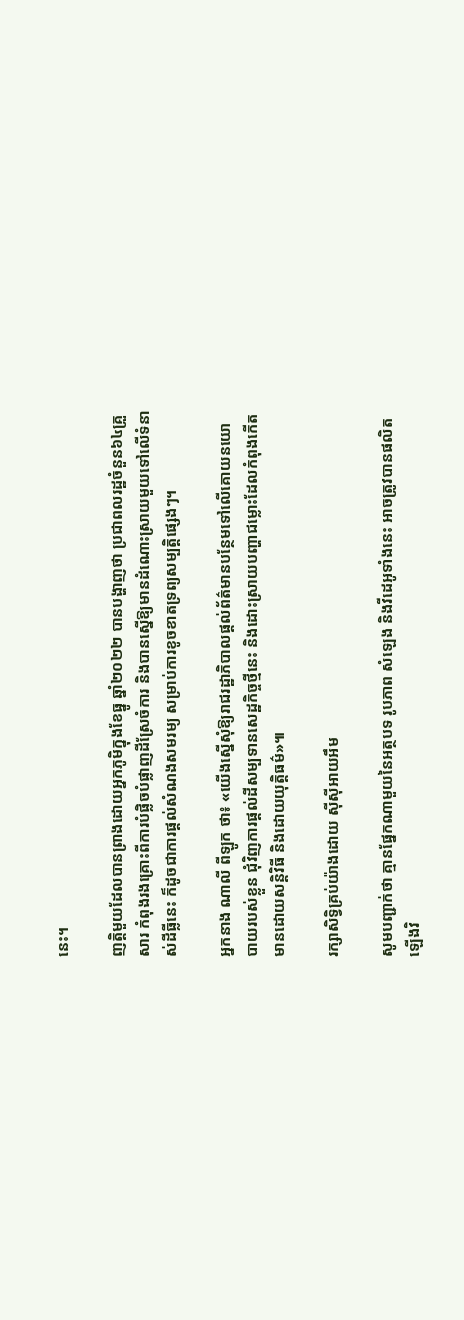នេះ។

ញត្តិមួយដែលបានព្រាងដោយអ្នកភូមិក្នុងខែធ្នូ ឆ្នាំ២០២២ បានបង្ហាញថា ប្រជាពលរដ្ឋចំនួន៦៤គ្រួសារ កំពុងរងគ្រោះពីការបំផ្លិចបំផ្លាញដីស្រែចំការ និងបានស្នើឱ្យមានដំណោះស្រាយមួយទៅលើទំនាស់ដីធ្លីនេះ ក៏ដូចជាការផ្ដល់សំណងសមរម្យ សម្រាប់ការខូចខាតទ្រព្យសម្បត្តិផ្សេងៗ។

អ្នកនាង ណាលី ពីឡូក ថា៖ «យើងស្នើសុំឱ្យរាជរដ្ឋាភិបាលផ្ដល់ព័ត៌មានបន្ថែមទៅលើគោយនយោបាយរបស់ខ្លួន ជុំវិញការផ្ដល់ដីសម្បទានសេដ្ឋកិច្ចថ្មីនេះ និងដោះស្រាយបញ្ហាជម្លោះដែលកំពុងកើតមានដោយសន្តិវិធី និងដោយយុត្តិធម៌»៕

រក្សាសិទ្វិគ្រប់យ៉ាងដោយ ស៊ីស៊ីអាយអឹម

សូមបញ្ជាក់ថា គ្មានផ្នែកណាមួយនៃអត្ថបទ រូបភាព សំឡេង និងវីដេអូទាំងនេះ អាចត្រូវបានផលិតឡើងវិ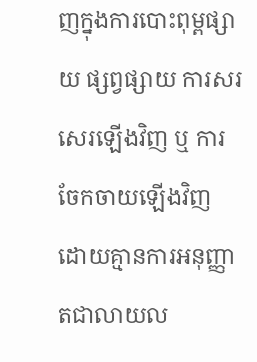ញក្នុងការបោះពុម្ពផ្សាយ ផ្សព្វផ្សាយ ការសរសេរឡើងវិញ ឬ ការចែកចាយឡើងវិញ ដោយគ្មានការអនុញ្ញាតជាលាយល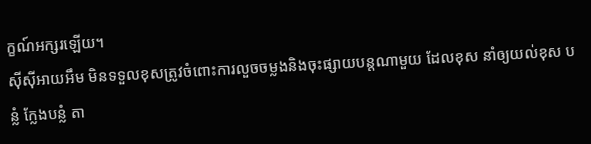ក្ខណ៍អក្សរឡើយ។
ស៊ីស៊ីអាយអឹម មិនទទួលខុសត្រូវចំពោះការលួចចម្លងនិងចុះផ្សាយបន្តណាមួយ ដែលខុស នាំឲ្យយល់ខុស បន្លំ ក្លែងបន្លំ តា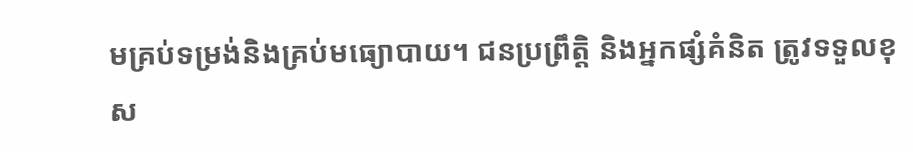មគ្រប់ទម្រង់និងគ្រប់មធ្យោបាយ។ ជនប្រព្រឹត្តិ និងអ្នកផ្សំគំនិត ត្រូវទទួលខុស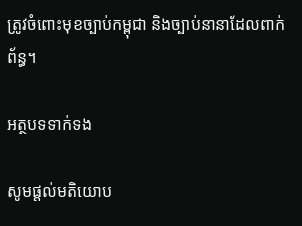ត្រូវចំពោះមុខច្បាប់កម្ពុជា និងច្បាប់នានាដែលពាក់ព័ន្ធ។

អត្ថបទទាក់ទង

សូមផ្ដល់មតិយោប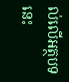ល់លើអត្ថបទនេះ